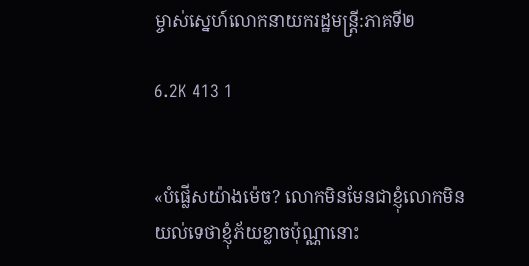ម្ចាស់ស្នេហ៍លោកនាយករដ្ឋមន្ត្រី:ភាគទី២

6.2K 413 1


«បំផ្លើសយ៉ាងម៉េច? លោកមិនមែនជាខ្ញុំលោកមិន
យល់ទេថាខ្ញុំភ័យខ្លាចប៉ុណ្ណានោះ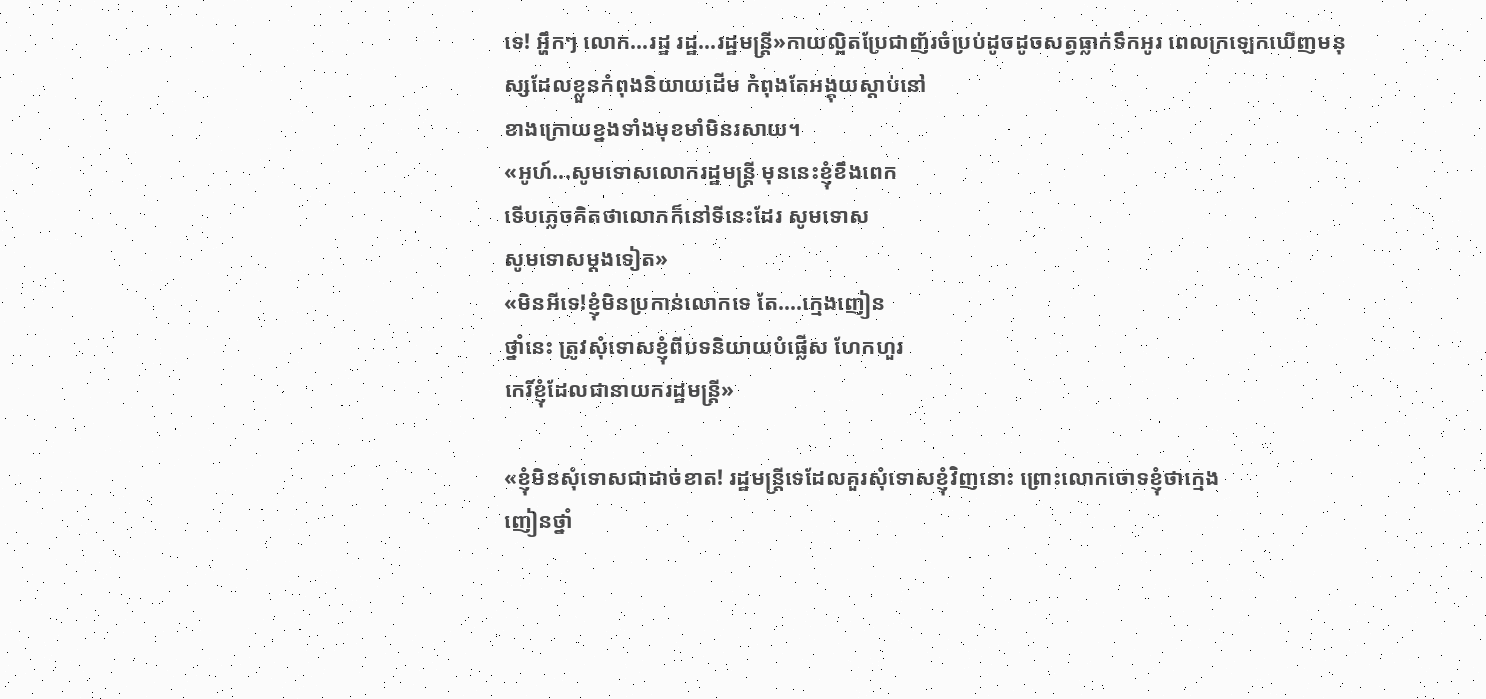ទេ! អ្ហឹកៗ លោក...រដ្ឋ រដ្ឋ...រដ្ឋមន្ត្រី»កាយល្អិតប្រែជាញ័រចំប្រប់ដូចដូចសត្វធ្លាក់ទឹកអូរ ពេលក្រឡេកឃើញមនុស្សដែលខ្លួនកំពុងនិយាយដើម កំពុងតែអង្គុយស្ដាប់នៅ
ខាងក្រោយខ្នងទាំងមុខមាំមិនរសាយ។
«អូហ៍...សូមទោសលោករដ្ឋមន្រ្តី មុននេះខ្ញុំខឹងពេក
ទើបភ្លេចគិតថាលោកក៏នៅទីនេះដែរ សូមទោស
សូមទោសម្ដងទៀត»
«មិនអីទេ!ខ្ញុំមិនប្រកាន់លោកទេ តែ....ក្មេងញៀន
ថ្នាំនេះ ត្រូវសុំទោសខ្ញុំពីបទនិយាយបំផ្លើស ហែកហួរ
កេរិ៍ខ្ញុំដែលជានាយករដ្ឋមន្ត្រី»

«ខ្ញុំមិនសុំទោសជាដាច់ខាត! រដ្ឋមន្ត្រីទេដែលគួរសុំទោសខ្ញុំវិញនោះ ព្រោះលោកចោទខ្ញុំថាក្មេង
ញៀនថ្នាំ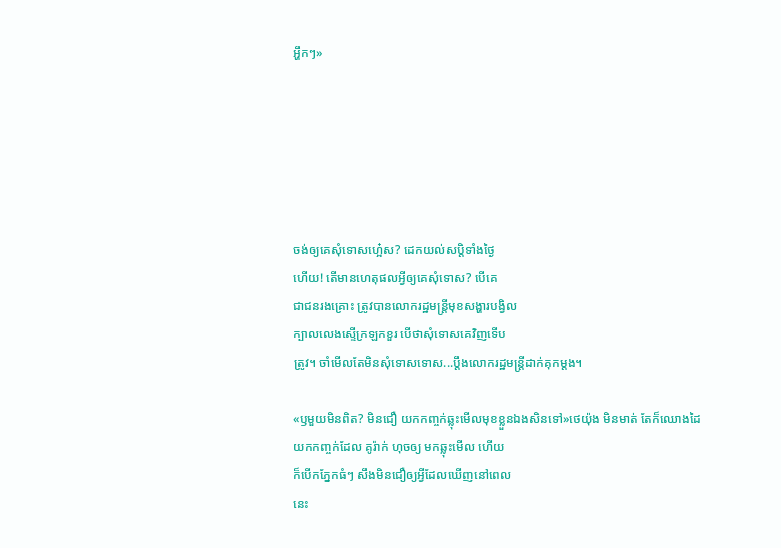អ្ហឹកៗ»






ចង់ឲ្យគេសុំទោសហ្អ៎េស? ដេកយល់សប្តិទាំងថ្ងៃ
ហើយ! តើមានហេតុផលអ្វីឲ្យគេសុំទោស? បើគេ
ជាជនរងគ្រោះ ត្រូវបានលោករដ្ឋមន្ត្រីមុខសង្ហារបង្វិល
ក្បាលលេងស្ទើក្រឡកខួរ បើថាសុំទោសគេវិញទើប
ត្រូវ។ ចាំមើលតែមិនសុំទោសទោស...ប្ដឹងលោករដ្ឋមន្ត្រីដាក់គុកម្ដង។

«ឫមួយមិនពិត? មិនជឿ យកកញ្ចក់ឆ្លុះមើលមុខខ្លួនឯងសិនទៅ»ថេយ៉ុង មិនមាត់ តែក៏ឈោងដៃ
យកកញ្ចក់ដែល គូរ៉ាក់ ហុចឲ្យ មកឆ្លុះមើល ហើយ
ក៏បើកភ្នែកធំៗ សឹងមិនជឿឲ្យអ្វីដែលឃើញនៅពេល
នេះ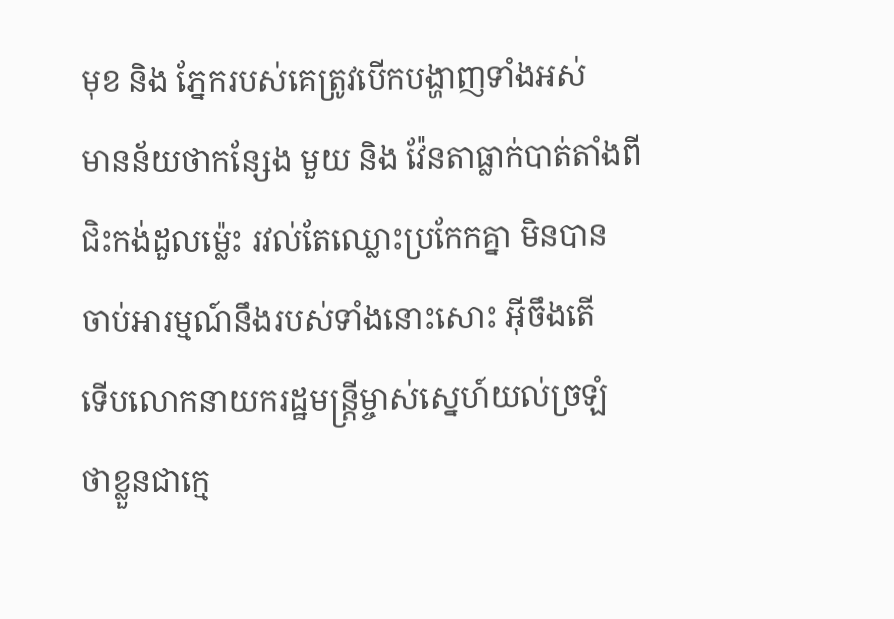មុខ និង ភ្នែករបស់គេត្រូវបើកបង្ហាញទាំងអស់
មានន័យថាកន្សែង មួយ និង វ៉ែនតាធ្លាក់បាត់តាំងពី
ជិះកង់ដួលម្ល៉េះ រវល់តែឈ្លោះប្រកែកគ្នា មិនបាន
ចាប់អារម្មណ៍នឹងរបស់ទាំងនោះសោះ អ៊ីចឹងតើ
ទើបលោកនាយករដ្ឋមន្ត្រីម្ចាស់ស្នេហ៍យល់ច្រឡំ
ថាខ្លួនជាក្មេ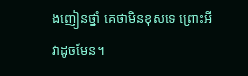ងញៀនថ្នាំ គេថាមិនខុសទេ ព្រោះអី
វាដូចមែន។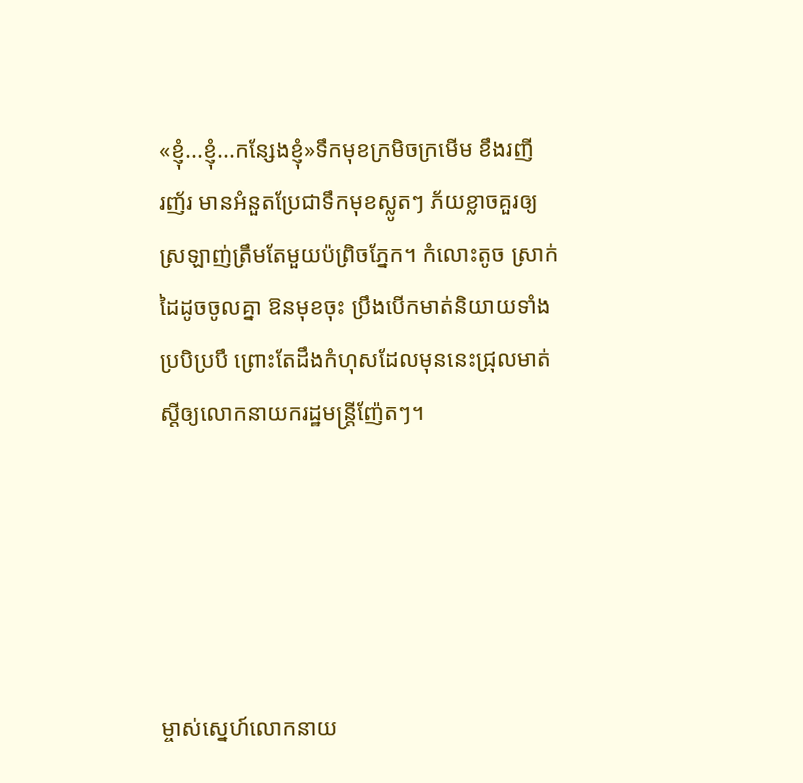«ខ្ញុំ...ខ្ញុំ...កន្សែងខ្ញុំ»ទឹកមុខក្រមិចក្រមើម ខឹងរញី
រញ័រ មានអំនួតប្រែជាទឹកមុខស្លូតៗ ភ័យខ្លាចគួរឲ្យ
ស្រឡាញ់ត្រឹមតែមួយប៉ព្រិចភ្នែក។ កំលោះតូច ស្រាក់
ដៃដូចចូលគ្នា ឱនមុខចុះ ប្រឹងបើកមាត់និយាយទាំង
ប្របិប្របឹ ព្រោះតែដឹងកំហុសដែលមុននេះជ្រុលមាត់
ស្ដីឲ្យលោកនាយករដ្ឋមន្ត្រីញ៉ែតៗ។





ម្ចាស់ស្នេហ៍លោកនាយ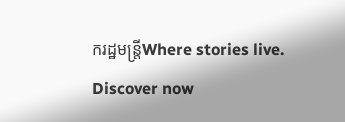ករដ្ឋមន្ត្រីWhere stories live. Discover now